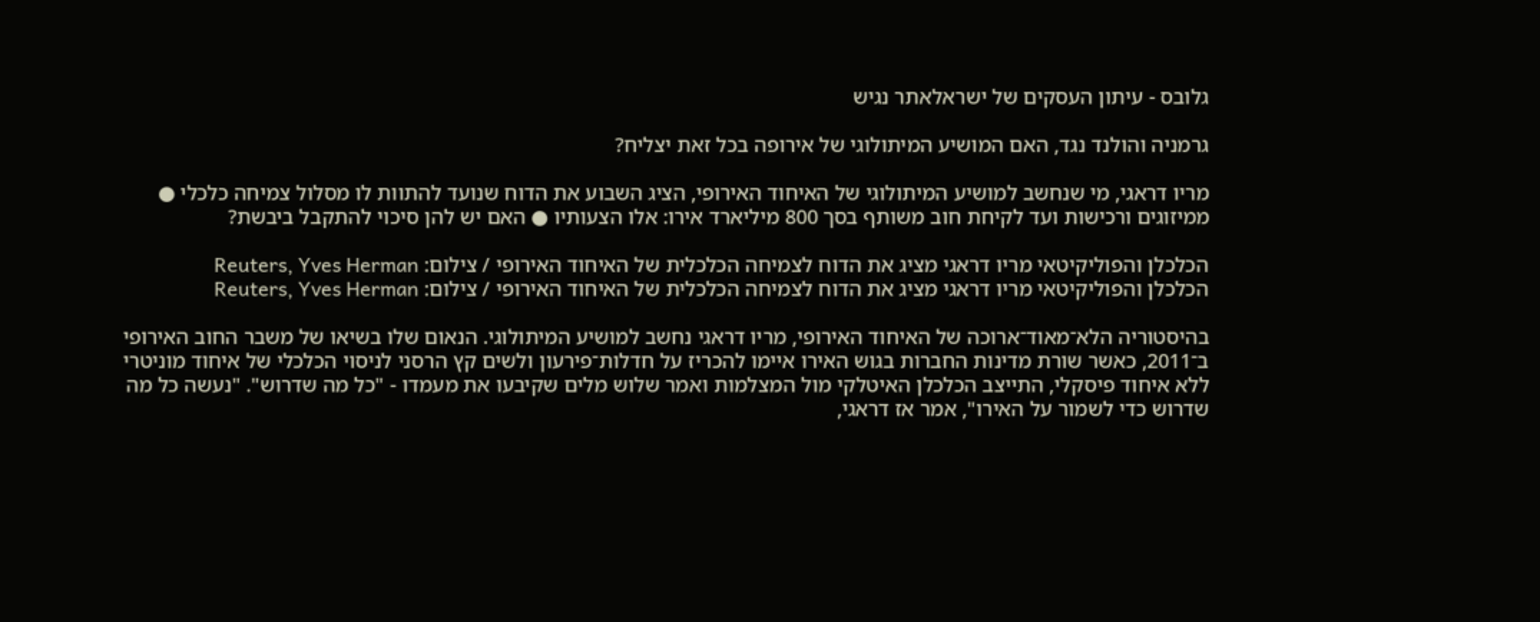גלובס - עיתון העסקים של ישראלאתר נגיש

גרמניה והולנד נגד, האם המושיע המיתולוגי של אירופה בכל זאת יצליח?

מריו דראגי, מי שנחשב למושיע המיתולוגי של האיחוד האירופי, הציג השבוע את הדוח שנועד להתוות לו מסלול צמיחה כלכלי ● ממיזוגים ורכישות ועד לקיחת חוב משותף בסך 800 מיליארד אירו: אלו הצעותיו ● האם יש להן סיכוי להתקבל ביבשת?

הכלכלן והפוליקיטאי מריו דראגי מציג את הדוח לצמיחה הכלכלית של האיחוד האירופי / צילום: Reuters, Yves Herman
הכלכלן והפוליקיטאי מריו דראגי מציג את הדוח לצמיחה הכלכלית של האיחוד האירופי / צילום: Reuters, Yves Herman

בהיסטוריה הלא־מאוד־ארוכה של האיחוד האירופי, מריו דראגי נחשב למושיע המיתולוגי. הנאום שלו בשיאו של משבר החוב האירופי ב־2011, כאשר שורת מדינות החברות בגוש האירו איימו להכריז על חדלות־פירעון ולשים קץ הרסני לניסוי הכלכלי של איחוד מוניטרי ללא איחוד פיסקלי, התייצב הכלכלן האיטלקי מול המצלמות ואמר שלוש מלים שקיבעו את מעמדו - "כל מה שדרוש". "נעשה כל מה שדרוש כדי לשמור על האירו", אמר אז דראגי,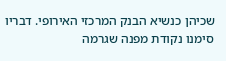שכיהן כנשיא הבנק המרכזי האירופי. דבריו סימנו נקודת מפנה שגרמה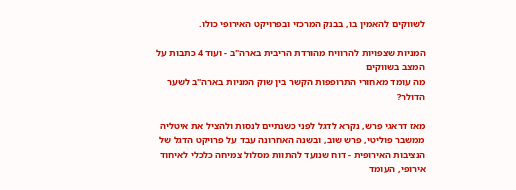לשווקים להאמין בו, בבנק המרכזי ובפרויקט האירופי כולו.

המניות שצפויות להרוויח מהורדת הריבית בארה"ב - ועוד 4 כתבות על המצב בשווקים
מה עומד מאחורי התרופפות הקשר בין שוק המניות בארה"ב לשער הדולר?

מאז דראגי פרש, נקרא לדגל לפני כשנתיים לנסות ולהציל את איטליה ממשבר פוליטי, פרש שוב, ובשנה האחרונה עבד על פרויקט הדגל של הנציבות האירופית - דוח שנועד להתוות מסלול צמיחה כלכלי לאיחוד אירופי, העומד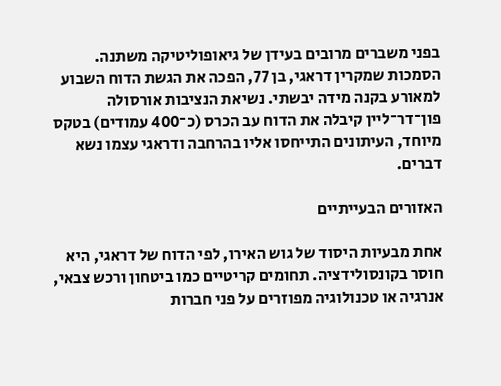בפני משברים מרובים בעידן של גיאופוליטיקה משתנה. הסמכות שמקרין דראגי, בן 77, הפכה את הגשת הדוח השבוע למאורע בקנה מידה יבשתי. נשיאת הנציבות אורסולה פון־דר־ליין קיבלה את הדוח עב הכרס (כ־400 עמודים) בטקס מיוחד, העיתונים התייחסו אליו בהרחבה ודראגי עצמו נשא דברים.

האזורים הבעייתיים

אחת מבעיות היסוד של גוש האירו, לפי הדוח של דראגי, היא חוסר בקונסולידציה. תחומים קריטיים כמו ביטחון ורכש צבאי, אנרגיה או טכנולוגיה מפוזרים על פני חברות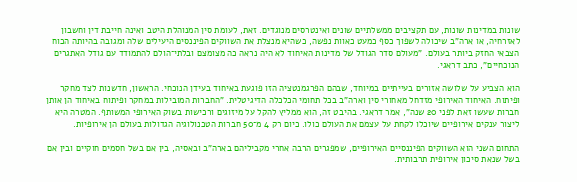שונות במדינות שונות, עם תקציבים ממשלתיים שונים ואינטרסים מנוגדים. זאת, לעומת סין המנוהלת היטב ואינה חייבת דין וחשבון לאזרחיה, או ארה"ב שיכולה לשפוך כסף כמעט כאוות נפשה, כשהיא מנצלת את השווקים הפיננסים היעילים שלה ומגובה בהיותה הכוח הצבאי החזק ביותר בעולם. "מעולם סדר הגודל של מדינות האיחוד לא היה נראה כה מצומצם ובלתי־הולם להתמודד עם גודל האתגרים הנוכחיים", כתב דראגי.

הוא הצביע על שלושה אזורים בעייתיים במיוחד, שבהם הפרגמנטציה הזו פוגעת באיחוד בעידן הנוכחי. הראשון, חדשנות לצד מחקר ופיתוח. האיחוד האירופי מזדחל מאחורי סין וארה"ב בכל תחומי הכלכלה הדיגיטלית. "החברות המובילות במחקר ופיתוח באיחוד הן אותן חברות שעשו זאת לפני 20 שנה", אמר דראגי. בהיבט זה, הוא ממליץ להקל על מיזוגים ורכישות בשוק האירופי המשותף. המטרה היא ליצור ענקים אירופיים שיוכלו לקחת על עצמם את העולם כולו. כיום רק 4 מ־50 חברות הטכנולוגיה הגדולות בעולם הן אירופיות.

התחום השני הוא השווקים הפיננסיים האירופיים, שמפגרים הרבה אחרי מקביליהם בארה"ב ובאסיה, בין אם בשל חסמים חוקיים ובין אם בשל שנאת סיכון אירופית תרבותית.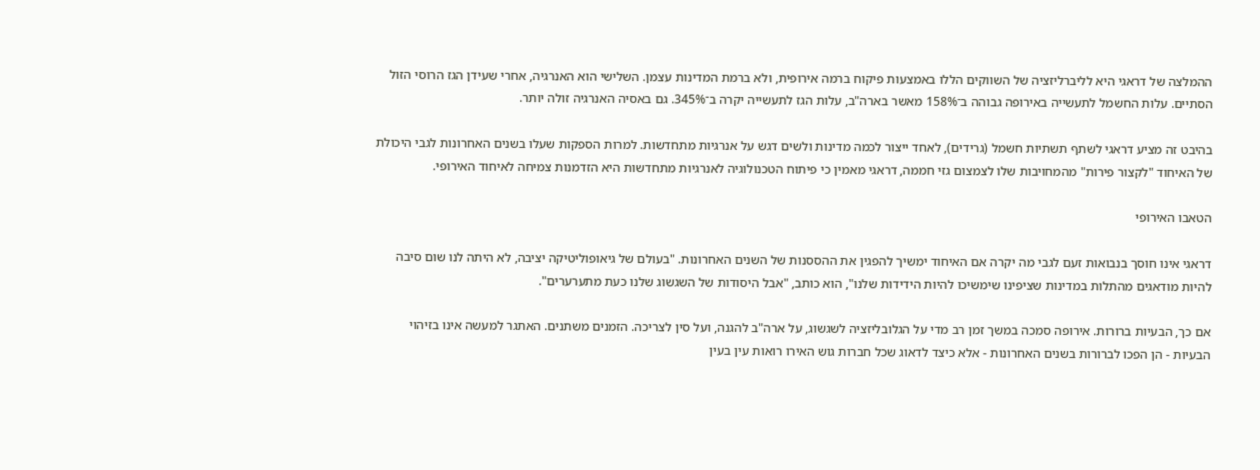ההמלצה של דראגי היא לליברליזציה של השווקים הללו באמצעות פיקוח ברמה אירופית, ולא ברמת המדינות עצמן. השלישי הוא האנרגיה, אחרי שעידן הגז הרוסי הזול הסתיים. עלות החשמל לתעשייה באירופה גבוהה ב־158% מאשר בארה"ב, עלות הגז לתעשייה יקרה ב־345%. גם באסיה האנרגיה זולה יותר.

בהיבט זה מציע דראגי לשתף תשתיות חשמל (גרידים), לאחד ייצור לכמה מדינות ולשים דגש על אנרגיות מתחדשות. למרות הספקות שעלו בשנים האחרונות לגבי היכולת של האיחוד "לקצור פירות" מהמחויבות שלו לצמצום גזי חממה, דראגי מאמין כי פיתוח הטכנולוגיה לאנרגיות מתחדשות היא הזדמנות צמיחה לאיחוד האירופי.

הטאבו האירופי

דראגי אינו חוסך בנבואות זעם לגבי מה יקרה אם האיחוד ימשיך להפגין את ההססנות של השנים האחרונות. "בעולם של גיאופוליטיקה יציבה, לא היתה לנו שום סיבה להיות מודאגים מהתלות במדינות שציפינו שימשיכו להיות הידידות שלנו", הוא כותב, "אבל היסודות של השגשוג שלנו כעת מתערערים".

אם כך, הבעיות ברורות. אירופה סמכה במשך זמן רב מדי על הגלובליזציה לשגשוג, על ארה"ב להגנה, ועל סין לצריכה. הזמנים משתנים. האתגר למעשה אינו בזיהוי הבעיות - הן הפכו לברורות בשנים האחרונות - אלא כיצד לדאוג שכל חברות גוש האירו רואות עין בעין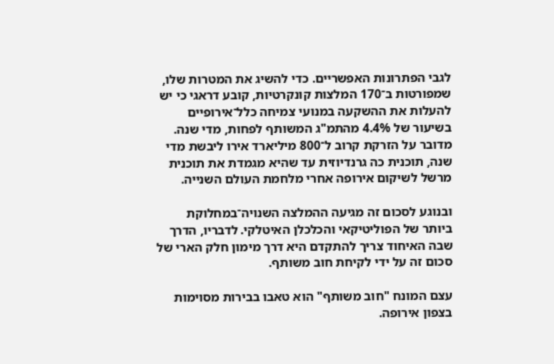לגבי הפתרונות האפשריים. כדי להשיג את המטרות שלו, שמפורטות ב־170 המלצות קונקרטיות, קובע דראגי כי יש להעלות את ההשקעה במנועי צמיחה כלל־אירופיים בשיעור של 4.4% מהתמ"ג המשותף לפחות, מדי שנה. מדובר על הזרקת קרוב ל־800 מיליארד אירו ליבשת מדי שנה, תוכנית כה גרנדיוזית עד שהיא מגמדת את תוכנית מרשל לשיקום אירופה אחרי מלחמת העולם השנייה.

ובנוגע לסכום זה מגיעה ההמלצה השנויה־במחלוקת ביותר של הפוליטיקאי והכלכלן האיטלקי. לדבריו, הדרך שבה האיחוד צריך להתקדם היא דרך מימון חלק הארי של סכום זה על ידי לקיחת חוב משותף.

עצם המונח "חוב משותף" הוא טאבו בבירות מסוימות בצפון אירופה.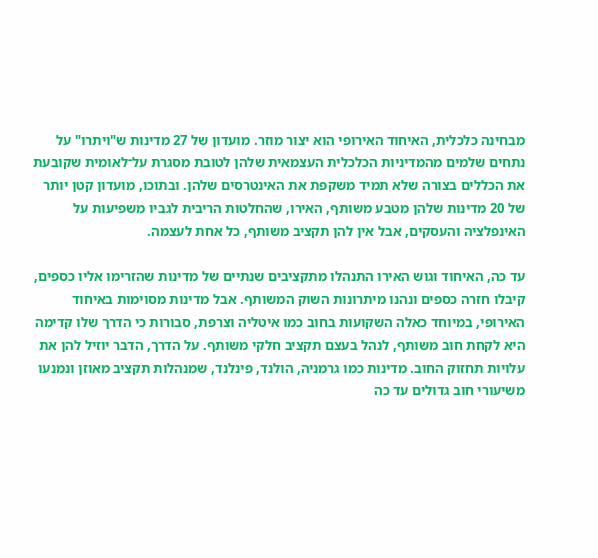מבחינה כלכלית, האיחוד האירופי הוא יצור מוזר. מועדון של 27 מדינות ש"ויתרו" על נתחים שלמים מהמדיניות הכלכלית העצמאית שלהן לטובת מסגרת על־לאומית שקובעת את הכללים בצורה שלא תמיד משקפת את האינטרסים שלהן. ובתוכו, מועדון קטן יותר של 20 מדינות שלהן מטבע משותף, האירו, שהחלטות הריבית לגביו משפיעות על האינפלציה והעסקים, אבל אין להן תקציב משותף, כל אחת לעצמה.

עד כה, האיחוד וגוש האירו התנהלו מתקציבים שנתיים של מדינות שהזרימו אליו כספים, קיבלו חזרה כספים ונהנו מיתרונות השוק המשותף. אבל מדינות מסוימות באיחוד האירופי, במיוחד כאלה השקועות בחוב כמו איטליה וצרפת, סבורות כי הדרך שלו קדימה היא לקחת חוב משותף, לנהל בעצם תקציב חלקי משותף. על הדרך, הדבר יוזיל להן את עלויות תחזוק החוב. מדינות כמו גרמניה, הולנד, פינלנד, שמנהלות תקציב מאוזן ונמנעו משיעורי חוב גדולים עד כה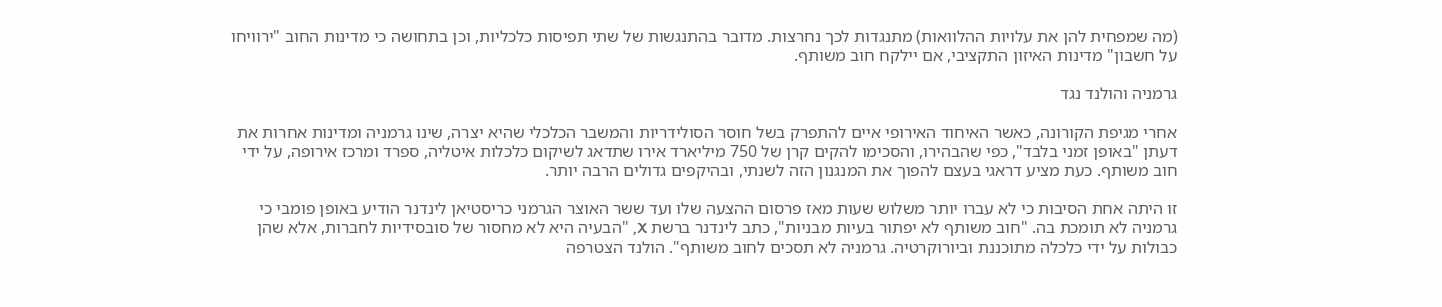(מה שמפחית להן את עלויות ההלוואות) מתנגדות לכך נחרצות. מדובר בהתנגשות של שתי תפיסות כלכליות, וכן בתחושה כי מדינות החוב "ירוויחו על חשבון" מדינות האיזון התקציבי, אם יילקח חוב משותף.

גרמניה והולנד נגד

אחרי מגיפת הקורונה, כאשר האיחוד האירופי איים להתפרק בשל חוסר הסולידריות והמשבר הכלכלי שהיא יצרה, שינו גרמניה ומדינות אחרות את דעתן "באופן זמני בלבד", כפי שהבהירו, והסכימו להקים קרן של 750 מיליארד אירו שתדאג לשיקום כלכלות איטליה, ספרד ומרכז אירופה, על ידי חוב משותף. כעת מציע דראגי בעצם להפוך את המנגנון הזה לשנתי, ובהיקפים גדולים הרבה יותר.

זו היתה אחת הסיבות כי לא עברו יותר משלוש שעות מאז פרסום ההצעה שלו ועד ששר האוצר הגרמני כריסטיאן לינדנר הודיע באופן פומבי כי גרמניה לא תומכת בה. "חוב משותף לא יפתור בעיות מבניות", כתב לינדנר ברשת X, "הבעיה היא לא מחסור של סובסידיות לחברות, אלא שהן כבולות על ידי כלכלה מתוכננת וביורוקרטיה. גרמניה לא תסכים לחוב משותף". הולנד הצטרפה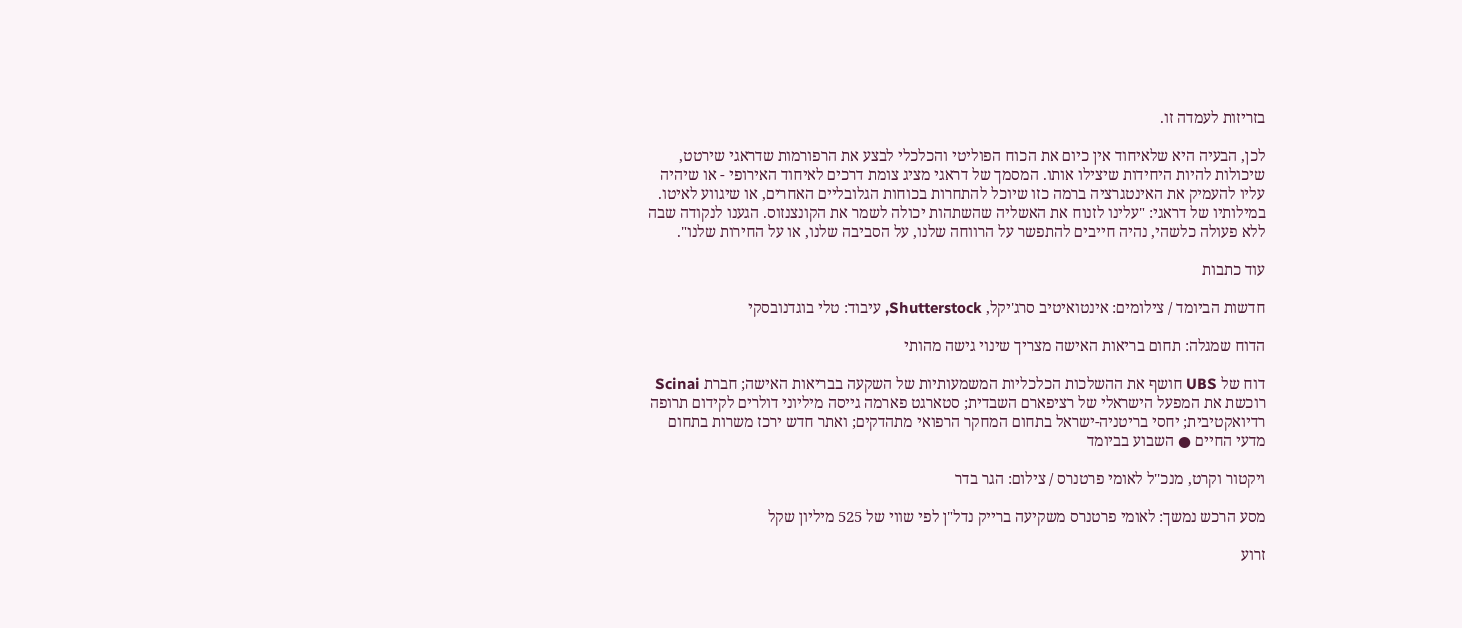בזריזות לעמדה זו.

לכן, הבעיה היא שלאיחוד אין כיום את הכוח הפוליטי והכלכלי לבצע את הרפורמות שדראגי שירטט, שיכולות להיות היחידות שיצילו אותו. המסמך של דראגי מציג צומת דרכים לאיחוד האירופי - או שיהיה עליו להעמיק את האינטגרציה ברמה כזו שיוכל להתחרות בכוחות הגלובליים האחרים, או שיגווע לאיטו. במילותיו של דראגי: "עלינו לזנוח את האשליה שהשתהות יכולה לשמר את הקונצנזוס. הגענו לנקודה שבה ללא פעולה כלשהי, נהיה חייבים להתפשר על הרווחה שלנו, על הסביבה שלנו, או על החירות שלנו".

עוד כתבות

חדשות הביומד / צילומים: אינטואיטיב סרג'יקל, Shutterstock, עיבוד: טלי בוגדנובסקי

הדוח שמגלה: תחום בריאות האישה מצריך שינוי גישה מהותי

דוח של UBS חושף את ההשלכות הכלכליות המשמעותיות של השקעה בבריאות האישה; חברת Scinai רוכשת את המפעל הישראלי של רציפארם השבדית; סטארגט פארמה גייסה מיליוני דולרים לקידום תרופה רדיואקטיבית; יחסי בריטניה-ישראל בתחום המחקר הרפואי מתהדקים; ואתר חדש ירכז משרות בתחום מדעי החיים ● השבוע בביומד

ויקטור וקרט, מנכ''ל לאומי פרטנרס / צילום: הגר בדר

מסע הרכש נמשך: לאומי פרטנרס משקיעה ברייק נדל"ן לפי שווי של 525 מיליון שקל

זרוע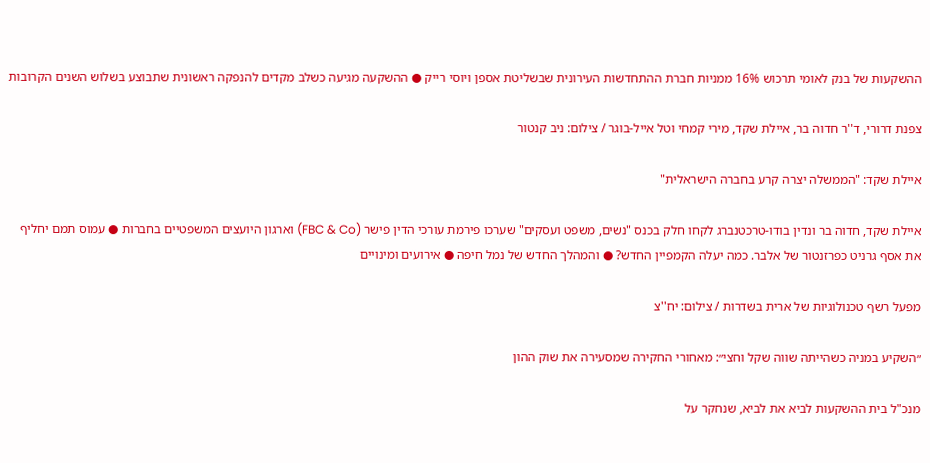ההשקעות של בנק לאומי תרכוש 16% ממניות חברת ההתחדשות העירונית שבשליטת אספן ויוסי רייק ● ההשקעה מגיעה כשלב מקדים להנפקה ראשונית שתבוצע בשלוש השנים הקרובות

צפנת דרורי, ד''ר חדוה בר, איילת שקד, מירי קמחי וטל אייל-בוגר / צילום: ניב קנטור

איילת שקד: "הממשלה יצרה קרע בחברה הישראלית"

איילת שקד, חדוה בר ונדין בודו-טרכטנברג לקחו חלק בכנס "נשים, משפט ועסקים" שערכו פירמת עורכי הדין פישר (FBC & Co) וארגון היועצים המשפטיים בחברות ● עמוס תמם יחליף את אסף גרניט כפרזנטור של אלבר. כמה יעלה הקמפיין החדש? ● והמהלך החדש של נמל חיפה ● אירועים ומינויים

מפעל רשף טכנולוגיות של ארית בשדרות / צילום: יח''צ

״השקיע במניה כשהייתה שווה שקל וחצי״: מאחורי החקירה שמסעירה את שוק ההון

מנכ"ל בית ההשקעות לביא את לביא, שנחקר על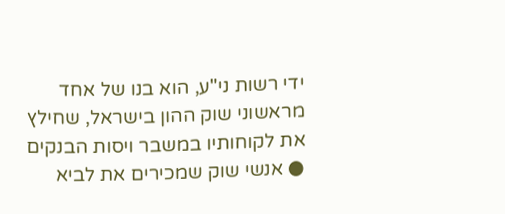ידי רשות ני"ע, הוא בנו של אחד מראשוני שוק ההון בישראל, שחילץ את לקוחותיו במשבר ויסות הבנקים ● אנשי שוק שמכירים את לביא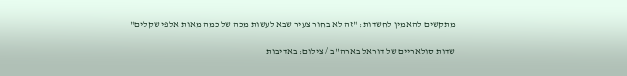מתקשים להאמין לחשדות: "זה לא בחור צעיר שבא לעשות מכה של כמה מאות אלפי שקלים"

שדות סולאריים של דוראל בארה''ב / צילום: באדיבות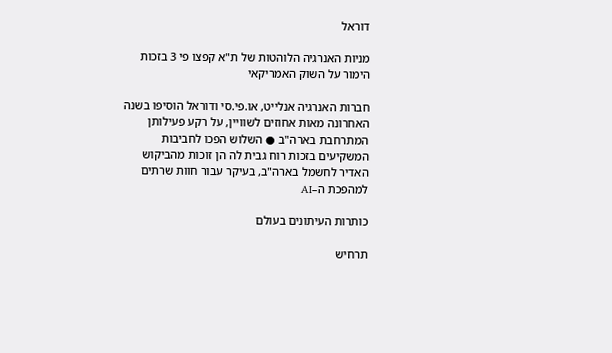דוראל

מניות האנרגיה הלוהטות של ת"א קפצו פי 3 בזכות הימור על השוק האמריקאי

חברות האנרגיה אנלייט, או.פי.סי ודוראל הוסיפו בשנה האחרונה מאות אחוזים לשוויין, על רקע פעילותן המתרחבת בארה"ב ● השלוש הפכו לחביבות המשקיעים בזכות רוח גבית לה הן זוכות מהביקוש האדיר לחשמל בארה"ב, בעיקר עבור חוות שרתים למהפכת ה–AI

כותרות העיתונים בעולם

תרחיש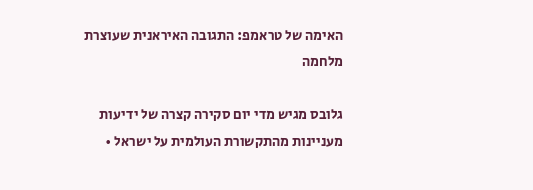האימה של טראמפ: התגובה האיראנית שעוצרת מלחמה

גלובס מגיש מדי יום סקירה קצרה של ידיעות מעניינות מהתקשורת העולמית על ישראל •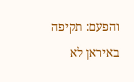והפעם: תקיפה באיראן לא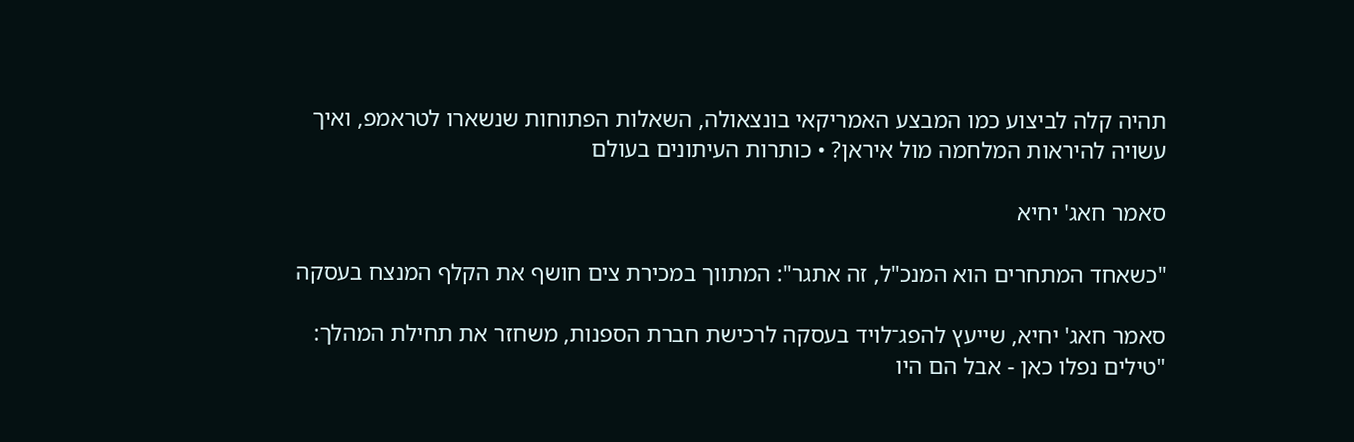תהיה קלה לביצוע כמו המבצע האמריקאי בונצאולה, השאלות הפתוחות שנשארו לטראמפ, ואיך עשויה להיראות המלחמה מול איראן? • כותרות העיתונים בעולם

סאמר חאג' יחיא

"כשאחד המתחרים הוא המנכ"ל, זה אתגר": המתווך במכירת צים חושף את הקלף המנצח בעסקה

סאמר חאג' יחיא, שייעץ להפג־לויד בעסקה לרכישת חברת הספנות, משחזר את תחילת המהלך: "טילים נפלו כאן - אבל הם היו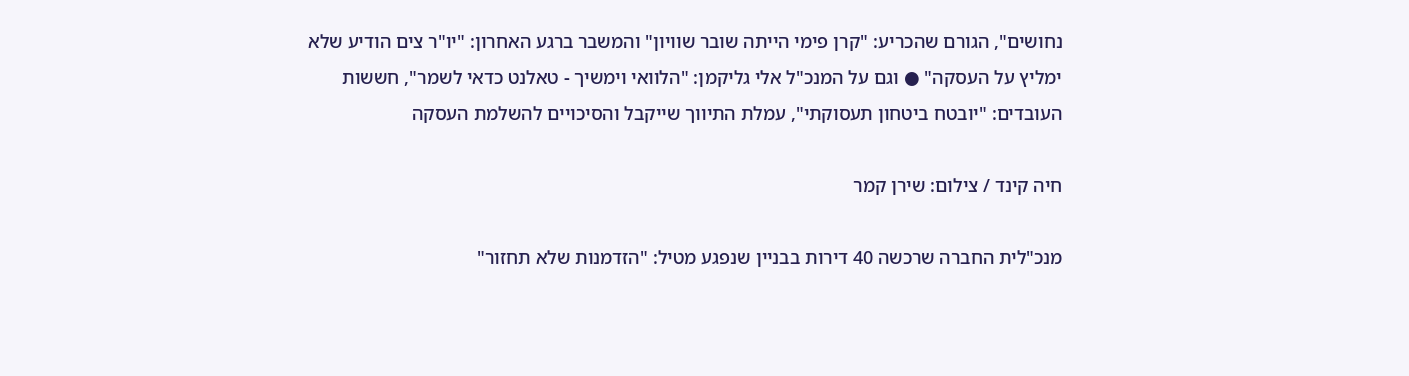נחושים", הגורם שהכריע: "קרן פימי הייתה שובר שוויון" והמשבר ברגע האחרון: "יו"ר צים הודיע שלא ימליץ על העסקה" ● וגם על המנכ"ל אלי גליקמן: "הלוואי וימשיך - טאלנט כדאי לשמר", חששות העובדים: "יובטח ביטחון תעסוקתי", עמלת התיווך שייקבל והסיכויים להשלמת העסקה

חיה קינד / צילום: שירן קמר

מנכ"לית החברה שרכשה 40 דירות בבניין שנפגע מטיל: "הזדמנות שלא תחזור"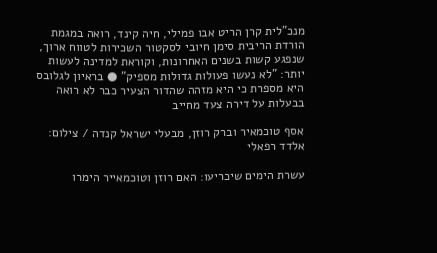מנכ"לית קרן הריט אבו פמילי, חיה קינד, רואה במגמת הורדת הריבית סימן חיובי לסקטור השכירות לטווח ארוך, שנפגע קשות בשנים האחרונות, וקוראת למדינה לעשות יותר: "לא נעשו פעולות גדולות מספיק" ● בראיון לגלובס היא מספרת כי היא מזהה שהדור הצעיר כבר לא רואה בבעלות על דירה צעד מחייב

אסף טוכמאיר וברק רוזן, מבעלי ישראל קנדה / צילום: אלדד רפאלי

עשרת הימים שיכריעו: האם רוזן וטוכמאייר הימרו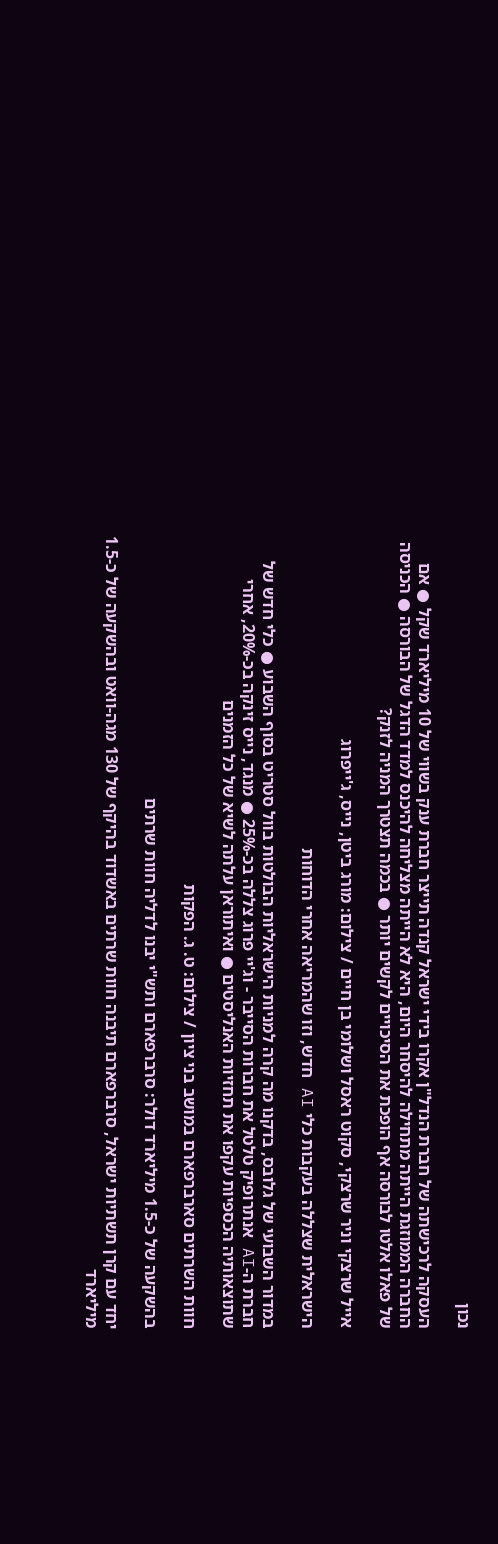נכון

העסקה לרכישתה של חברת הנדל"ן אקרו בידי ישראל קנדה תייצר חברת ענק בשווי של 10 מיליארד שקל ● אם החברה הממוזגת הייתה מתחילה להיסחר היום, היא לא הייתה מצליחה להיכנס למדד הדגל של הבורסה ● הכניסה של פאלו אלטו לבורסה אף הופכת את הסיכויים לקשים יותר ● בכמה תצטרך המניה לזנק?

אייל שרצקי וניר שרצקי, סקוט ראסל ושלומי בן חיים / צילום: מורג ביטן, נייס, ג'ייפרוג

הישראלית שצללה בעקבות כלי AI חדש, וזו שהמריאה אחרי הדוחות

במדור השבועי של גלובס, בדקנו מה קרה למניות הישראליות הבולטות בוול סטריט בסוף השבוע ● כלי חדש של חברת ה-AI אנתרופיק טלטל את חברות הסייבר - וג'יי פרוג צללה בכ-25% ● מנגד, נייס זינקה בכ-20%, אחרי שתוצאותיה הכספיות עקפו את תחזיות האנליסטים ● ואיתוראן עלתה לשיא של כל הזמנים

חוות השרתים סארברפארם במושב בני ציון / צילום: ט. ג. הפקות

בהשקעה של כ-1.5 מיליארד דולר: סרברפארם ותש"י יבנו לדליה חוות שרתים

יחד עם קרן תשתיות ישראל, סרברפארם תיבנה חוות שרתים באשדוד בהיקף של 130 מגה-וואט ובהשקעה של כ-1.5 מיליארד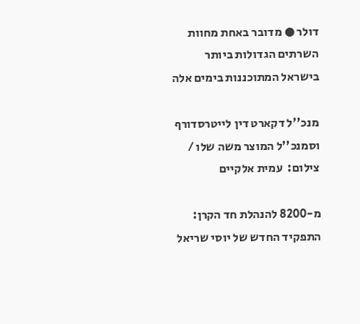דולר ● מדובר באחת מחוות השרתים הגדולות ביותר בישראל המתוכננות בימים אלה

מנכ''ל דקארט דין לייטרסדורף וסמנכ''ל המוצר משה שלו / צילום:  עמית אלקיים

מ-8200 להנהלת חד הקרן: התפקיד החדש של יוסי שריאל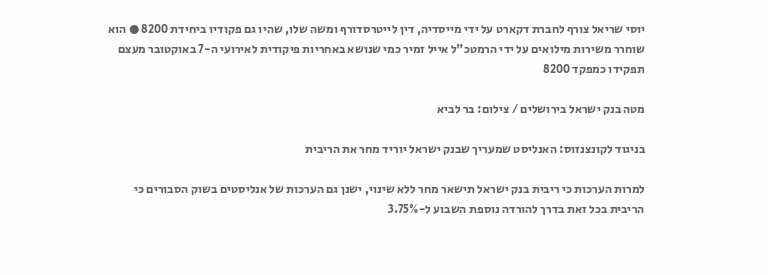יוסי שריאל צורף לחברת דקארט על ידי מייסדיה, דין לייטרסדורף ומשה שלו, שהיו גם פקודיו ביחידת 8200 ● הוא שוחרר משירות מילואים על ידי הרמטכ"ל אייל זמיר כמי שנושא באחריות פיקודית לאירועי ה-7 באוקטובר מעצם תפקידו כמפקד 8200

מטה בנק ישראל בירושלים / צילום: בר לביא

בניגוד לקונצנזוס: האנליסט שמעריך שבנק ישראל יוריד מחר את הריבית

למרות הערכות כי ריבית בנק ישראל תישאר מחר ללא שינוי, ישנן גם הערכות של אנליסטים בשוק הסבורים כי הריבית בכל זאת בדרך להורדה נוספת השבוע ל-3.75%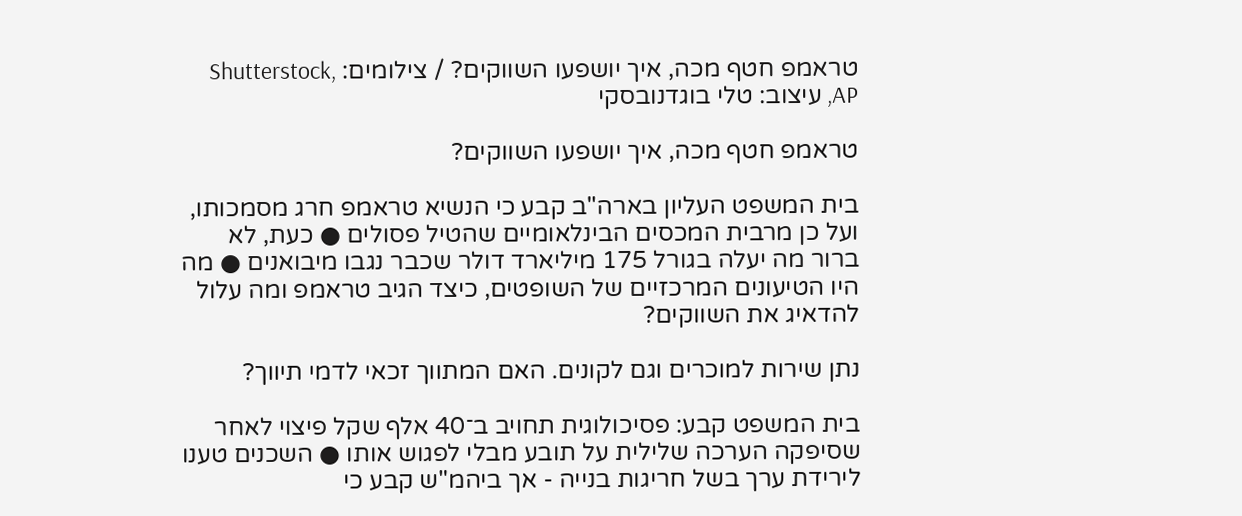טראמפ חטף מכה, איך יושפעו השווקים? / צילומים: Shutterstock, AP, עיצוב: טלי בוגדנובסקי

טראמפ חטף מכה, איך יושפעו השווקים?

בית המשפט העליון בארה"ב קבע כי הנשיא טראמפ חרג מסמכותו, ועל כן מרבית המכסים הבינלאומיים שהטיל פסולים ● כעת, לא ברור מה יעלה בגורל 175 מיליארד דולר שכבר נגבו מיבואנים ● מה היו הטיעונים המרכזיים של השופטים, כיצד הגיב טראמפ ומה עלול להדאיג את השווקים?

נתן שירות למוכרים וגם לקונים. האם המתווך זכאי לדמי תיווך?

בית המשפט קבע: פסיכולוגית תחויב ב־40 אלף שקל פיצוי לאחר שסיפקה הערכה שלילית על תובע מבלי לפגוש אותו ● השכנים טענו לירידת ערך בשל חריגות בנייה - אך ביהמ"ש קבע כי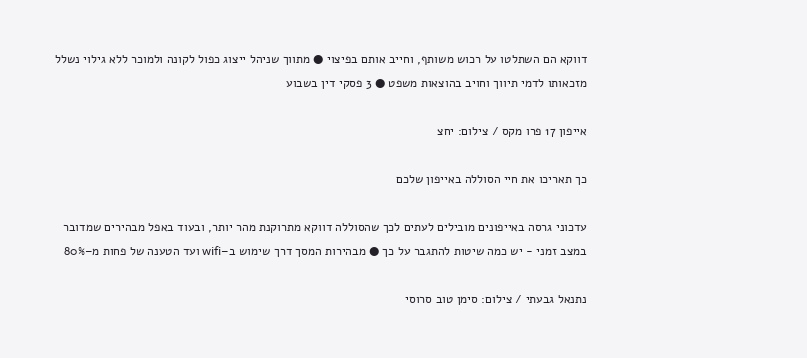דווקא הם השתלטו על רכוש משותף, וחייב אותם בפיצוי ● מתווך שניהל ייצוג כפול לקונה ולמוכר ללא גילוי נשלל מזכאותו לדמי תיווך וחויב בהוצאות משפט ● 3 פסקי דין בשבוע

אייפון 17 פרו מקס / צילום: יחצ

כך תאריכו את חיי הסוללה באייפון שלכם

עדכוני גרסה באייפונים מובילים לעתים לכך שהסוללה דווקא מתרוקנת מהר יותר, ובעוד באפל מבהירים שמדובר במצב זמני - יש כמה שיטות להתגבר על כך ● מבהירות המסך דרך שימוש ב–wifi ועד הטענה של פחות מ–80%

נתנאל גבעתי / צילום: סימן טוב סרוסי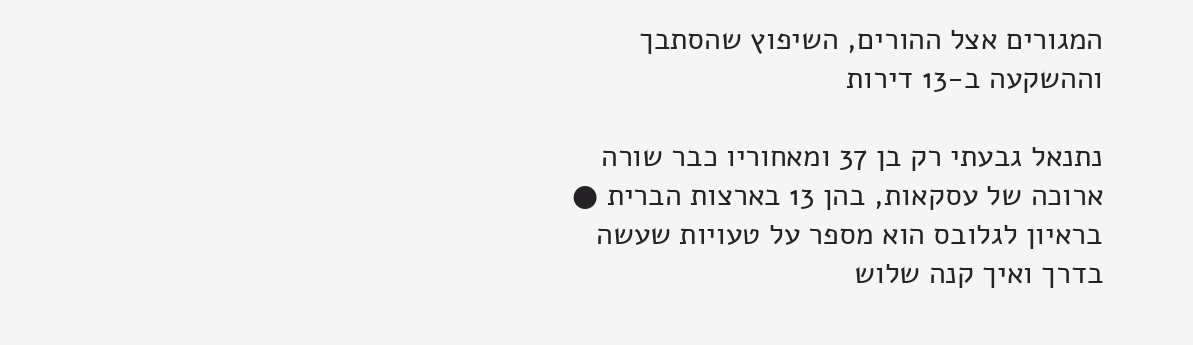המגורים אצל ההורים, השיפוץ שהסתבך וההשקעה ב-13 דירות

נתנאל גבעתי רק בן 37 ומאחוריו כבר שורה ארוכה של עסקאות, בהן 13 בארצות הברית ● בראיון לגלובס הוא מספר על טעויות שעשה בדרך ואיך קנה שלוש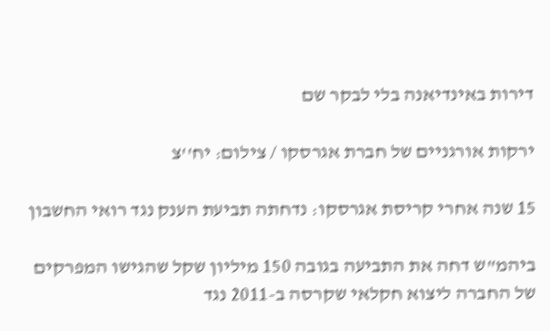דירות באינדיאנה בלי לבקר שם

ירקות אורגניים של חברת אגרסקו / צילום: יח''צ

15 שנה אחרי קריסת אגרסקו: נדחתה תביעת הענק נגד רואי החשבון

ביהמ"ש דחה את התביעה בגובה 150 מיליון שקל שהגישו המפרקים של החברה ליצוא חקלאי שקרסה ב-2011 נגד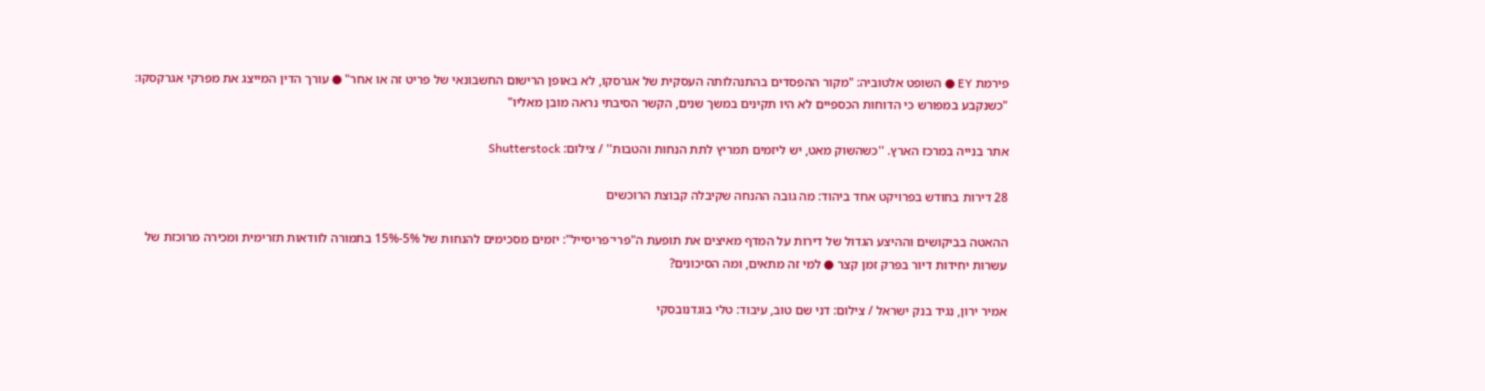פירמת EY ● השופט אלטוביה: "מקור ההפסדים בהתנהלותה העסקית של אגרסקו, לא באופן הרישום החשבונאי של פריט זה או אחר" ● עורך הדין המייצג את מפרקי אגרקסקו: "כשנקבע במפורש כי הדוחות הכספיים לא היו תקינים במשך שנים, הקשר הסיבתי נראה מובן מאליו"

אתר בנייה במרכז הארץ. ''כשהשוק מאט, יש ליזמים תמריץ לתת הנחות והטבות'' / צילום: Shutterstock

28 דירות בחודש בפרויקט אחד ביהוד: מה גובה ההנחה שקיבלה קבוצת הרוכשים

ההאטה בביקושים וההיצע הגדול של דירות על המדף מאיצים את תופעת ה"פרי־פריסייל": יזמים מסכימים להנחות של 5%-15% בתמורה לוודאות תזרימית ומכירה מרוכזת של עשרות יחידות דיור בפרק זמן קצר ● למי זה מתאים, ומה הסיכונים?

אמיר ירון, נגיד בנק ישראל / צילום: דני שם טוב, עיבוד: טלי בוגדנובסקי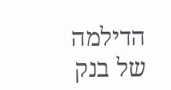הדילמה של בנק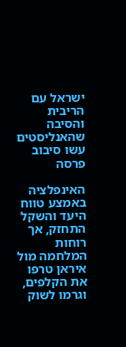ישראל עם הריבית והסיבה שהאנליסטים עשו סיבוב פרסה

האינפלציה באמצע טווח היעד והשקל התחזק, אך רוחות המלחמה מול איראן טרפו את הקלפים, וגרמו לשוק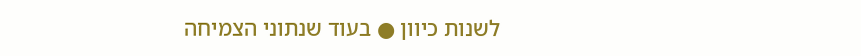לשנות כיוון ● בעוד שנתוני הצמיחה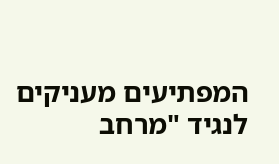המפתיעים מעניקים לנגיד "מרחב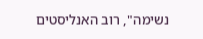נשימה", רוב האנליסטים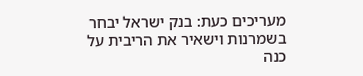מעריכים כעת: בנק ישראל יבחר בשמרנות וישאיר את הריבית על כנה